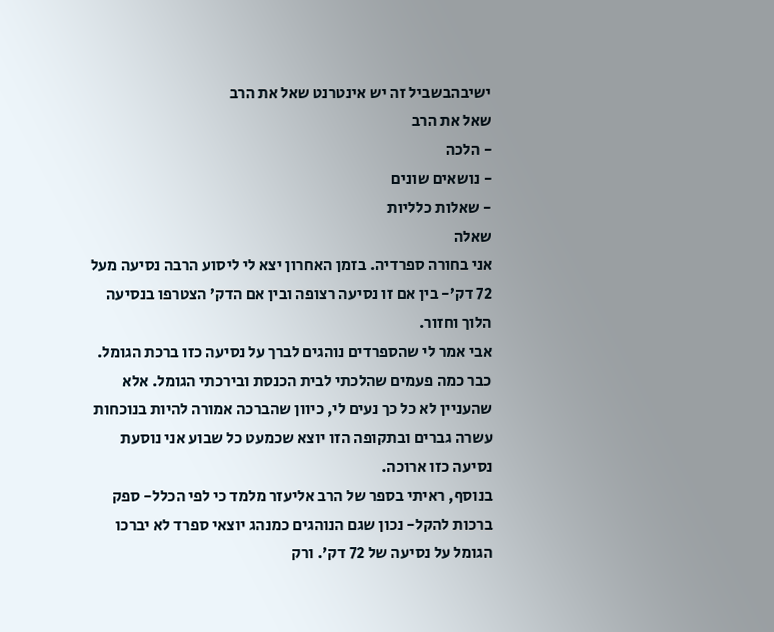ישיבהבשביל זה יש אינטרנט שאל את הרב
שאל את הרב
- הלכה
- נושאים שונים
- שאלות כלליות
שאלה
אני בחורה ספרדיה. בזמן האחרון יצא לי ליסוע הרבה נסיעה מעל 72 דק’- בין אם זו נסיעה רצופה ובין אם הדק’ הצטרפו בנסיעה הלוך וחזור.
אבי אמר לי שהספרדים נוהגים לברך על נסיעה כזו ברכת הגומל. כבר כמה פעמים שהלכתי לבית הכנסת ובירכתי הגומל. אלא שהעניין לא כל כך נעים לי, כיוון שהברכה אמורה להיות בנוכחות עשרה גברים ובתקופה הזו יוצא שכמעט כל שבוע אני נוסעת נסיעה כזו ארוכה.
בנוסף, ראיתי בספר של הרב אליעזר מלמד כי לפי הכלל- ספק ברכות להקל- נכון שגם הנוהגים כמנהג יוצאי ספרד לא יברכו הגומל על נסיעה של 72 דק’. ורק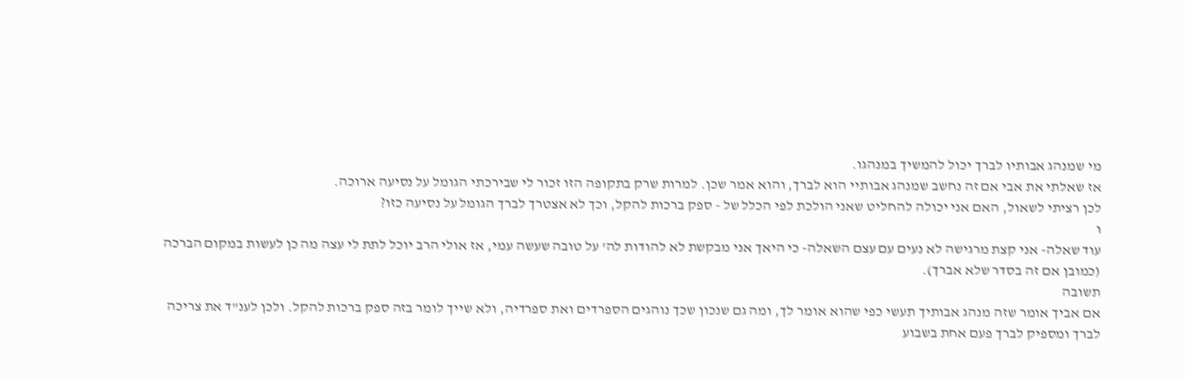מי שמנהג אבותיו לברך יכול להמשיך במנהגו.
אז שאלתי את אבי אם זה נחשב שמנהג אבותיי הוא לברך, והוא אמר שכן. למרות שרק בתקופה הזו זכור לי שבירכתי הגומל על נסיעה ארוכה.
לכן רציתי לשאול, האם אני יכולה להחליט שאני הולכת לפי הכלל של - ספק ברכות להקל, וכך לא אצטרך לברך הגומל על נסיעה כזו?
ו
עוד שאלה- אני קצת מרגישה לא נעים עם עצם השאלה- כי היאך אני מבקשת לא להודות לה’ על טובה שעשה עמי, אז אולי הרב יוכל לתת לי עצה מה כן לעשות במקום הברכה (כמובן אם זה בסדר שלא אברך).
תשובה
אם אביך אומר שזה מנהג אבותיך תעשי כפי שהוא אומר לך, ומה גם שנכון שכך נוהגים הספרדים ואת ספרדיה, ולא שייך לומר בזה ספק ברכות להקל. ולכן לענ"ד את צריכה לברך ומספיק לברך פעם אחת בשבוע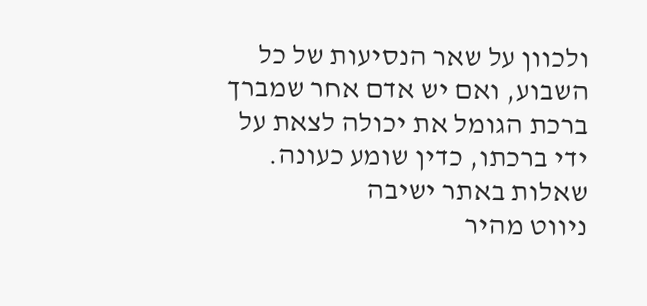ולכוון על שאר הנסיעות של כל השבוע, ואם יש אדם אחר שמברך ברכת הגומל את יכולה לצאת על ידי ברכתו, כדין שומע כעונה.
שאלות באתר ישיבה
ניווט מהיר